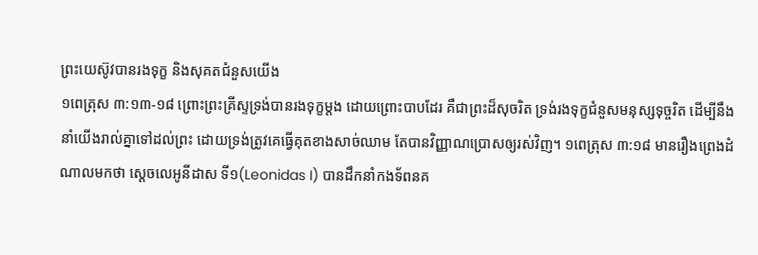ព្រះយេស៊ូវបានរងទុក្ខ និងសុគតជំនួសយើង
១ពេត្រុស ៣:១៣-១៨ ព្រោះព្រះគ្រីស្ទទ្រង់បានរងទុក្ខម្តង ដោយព្រោះបាបដែរ គឺជាព្រះដ៏សុចរិត ទ្រង់រងទុក្ខជំនួសមនុស្សទុច្ចរិត ដើម្បីនឹងនាំយើងរាល់គ្នាទៅដល់ព្រះ ដោយទ្រង់ត្រូវគេធ្វើគុតខាងសាច់ឈាម តែបានវិញ្ញាណប្រោសឲ្យរស់វិញ។ ១ពេត្រុស ៣:១៨ មានរឿងព្រេងដំណាលមកថា ស្តេចលេអូនីដាស ទី១(Leonidas I) បានដឹកនាំកងទ័ពនគ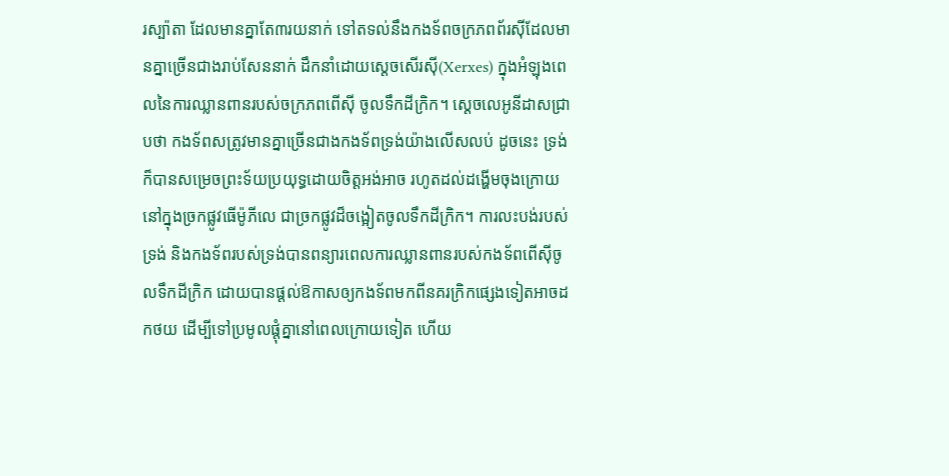រស្ប៉ាតា ដែលមានគ្នាតែ៣រយនាក់ ទៅតទល់នឹងកងទ័ពចក្រភពព័រស៊ីដែលមានគ្នាច្រើនជាងរាប់សែននាក់ ដឹកនាំដោយស្តេចសើរស៊ី(Xerxes) ក្នុងអំឡុងពេលនៃការឈ្លានពានរបស់ចក្រភពពើស៊ី ចូលទឹកដីក្រិក។ ស្តេចលេអូនីដាសជ្រាបថា កងទ័ពសត្រូវមានគ្នាច្រើនជាងកងទ័ពទ្រង់យ៉ាងលើសលប់ ដូចនេះ ទ្រង់ក៏បានសម្រេចព្រះទ័យប្រយុទ្ធដោយចិត្តអង់អាច រហូតដល់ដង្ហើមចុងក្រោយ នៅក្នុងច្រកផ្លូវធើម៉ូភីលេ ជាច្រកផ្លូវដ៏ចង្អៀតចូលទឹកដីក្រិក។ ការលះបង់របស់ទ្រង់ និងកងទ័ពរបស់ទ្រង់បានពន្យារពេលការឈ្លានពានរបស់កងទ័ពពើស៊ីចូលទឹកដីក្រិក ដោយបានផ្តល់ឱកាសឲ្យកងទ័ពមកពីនគរក្រិកផ្សេងទៀតអាចដកថយ ដើម្បីទៅប្រមូលផ្តុំគ្នានៅពេលក្រោយទៀត ហើយ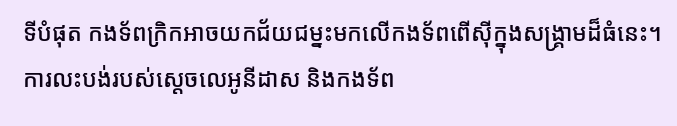ទីបំផុត កងទ័ពក្រិកអាចយកជ័យជម្នះមកលើកងទ័ពពើស៊ីក្នុងសង្រ្គាមដ៏ធំនេះ។ ការលះបង់របស់ស្តេចលេអូនីដាស និងកងទ័ព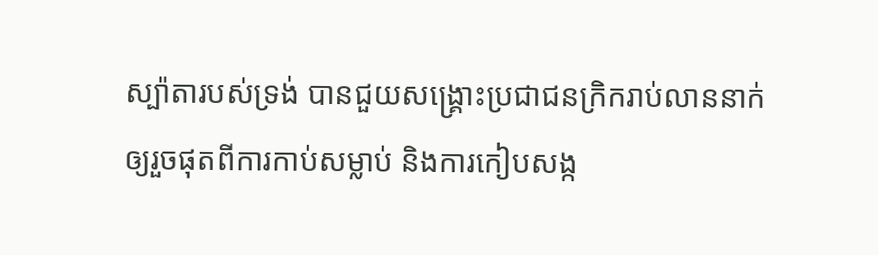ស្ប៉ាតារបស់ទ្រង់ បានជួយសង្គ្រោះប្រជាជនក្រិករាប់លាននាក់ ឲ្យរួចផុតពីការកាប់សម្លាប់ និងការកៀបសង្ក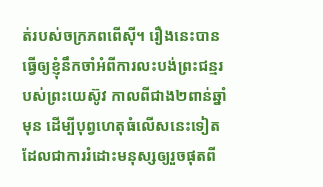ត់របស់ចក្រភពពើស៊ី។ រឿងនេះបានធ្វើឲ្យខ្ញុំនឹកចាំអំពីការលះបង់ព្រះជន្មរបស់ព្រះយេស៊ូវ កាលពីជាង២ពាន់ឆ្នាំមុន ដើម្បីបុព្វហេតុធំលើសនេះទៀត ដែលជាការរំដោះមនុស្សឲ្យរួចផុតពី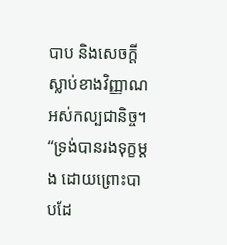បាប និងសេចក្តីស្លាប់ខាងវិញ្ញាណអស់កល្បជានិច្ច។ “ទ្រង់បានរងទុក្ខម្តង ដោយព្រោះបាបដែ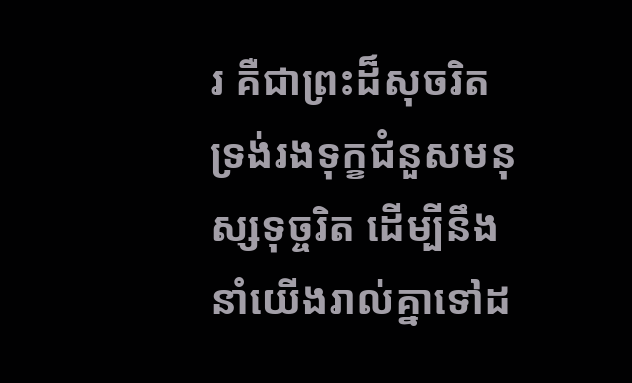រ គឺជាព្រះដ៏សុចរិត ទ្រង់រងទុក្ខជំនួសមនុស្សទុច្ចរិត ដើម្បីនឹងនាំយើងរាល់គ្នាទៅដ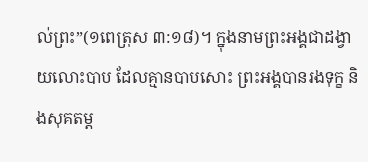ល់ព្រះ”(១ពេត្រុស ៣:១៨)។ ក្នុងនាមព្រះអង្គជាដង្វាយលោះបាប ដែលគ្មានបាបសោះ ព្រះអង្គបានរងទុក្ខ និងសុគតម្ត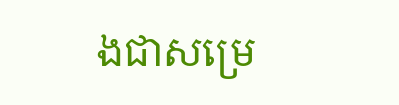ងជាសម្រេ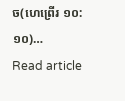ច(ហេព្រើរ ១០:១០)…
Read article